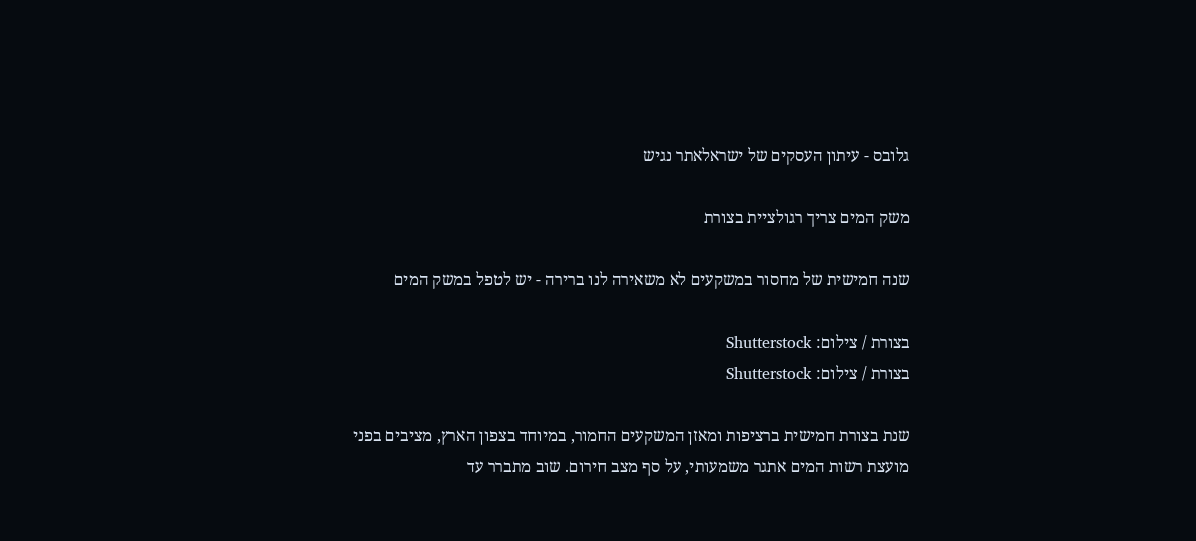גלובס - עיתון העסקים של ישראלאתר נגיש

משק המים צריך רגולציית בצורת

שנה חמישית של מחסור במשקעים לא משאירה לנו ברירה - יש לטפל במשק המים

בצורת / צילום: Shutterstock
בצורת / צילום: Shutterstock

שנת בצורת חמישית ברציפות ומאזן המשקעים החמור, במיוחד בצפון הארץ, מציבים בפני מועצת רשות המים אתגר משמעותי, על סף מצב חירום. שוב מתברר עד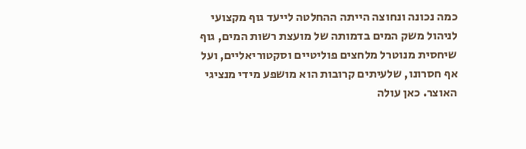כמה נכונה ונחוצה הייתה ההחלטה לייעד גוף מקצועי לניהול משק המים בדמותה של מועצת רשות המים, גוף שיחסית מנוטרל מלחצים פוליטיים וסקטוריאליים, ועל אף חסרונו, שלעיתים קרובות הוא מושפע מידי מנציגי האוצר. כאן עולה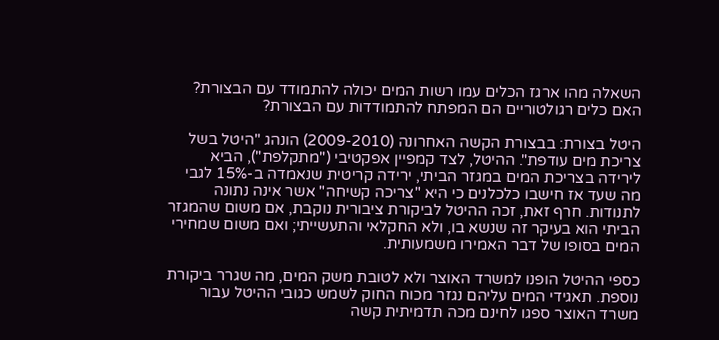השאלה מהו ארגז הכלים עמו רשות המים יכולה להתמודד עם הבצורת? האם כלים רגולטוריים הם המפתח להתמודדות עם הבצורת?

היטל בצורת: בבצורת הקשה האחרונה (2009-2010) הונהג "היטל בשל צריכת מים עודפת". ההיטל, לצד קמפיין אפקטיבי ("מתקלפת"), הביא לירידה בצריכת המים במגזר הביתי, ירידה קריטית שנאמדה ב-15% לגבי מה שעד אז חישבו כלכלנים כי היא "צריכה קשיחה" אשר אינה נתונה לתנודות. חרף זאת, זכה ההיטל לביקורת ציבורית נוקבת, אם משום שהמגזר הביתי הוא בעיקר זה שנשא בו, ולא החקלאי והתעשייתי; ואם משום שמחירי המים בסופו של דבר האמירו משמעותית.

כספי ההיטל הופנו למשרד האוצר ולא לטובת משק המים, מה שגרר ביקורת נוספת. תאגידי המים עליהם נגזר מכוח החוק לשמש כגובי ההיטל עבור משרד האוצר ספגו לחינם מכה תדמיתית קשה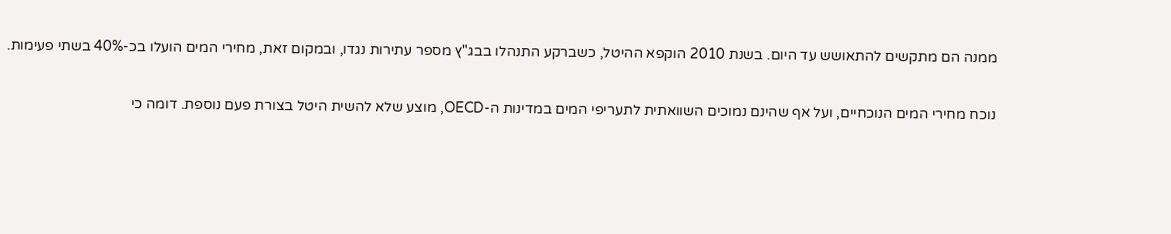ממנה הם מתקשים להתאושש עד היום. בשנת 2010 הוקפא ההיטל, כשברקע התנהלו בבג"ץ מספר עתירות נגדו, ובמקום זאת, מחירי המים הועלו בכ-40% בשתי פעימות.

נוכח מחירי המים הנוכחיים, ועל אף שהינם נמוכים השוואתית לתעריפי המים במדינות ה-OECD, מוצע שלא להשית היטל בצורת פעם נוספת. דומה כי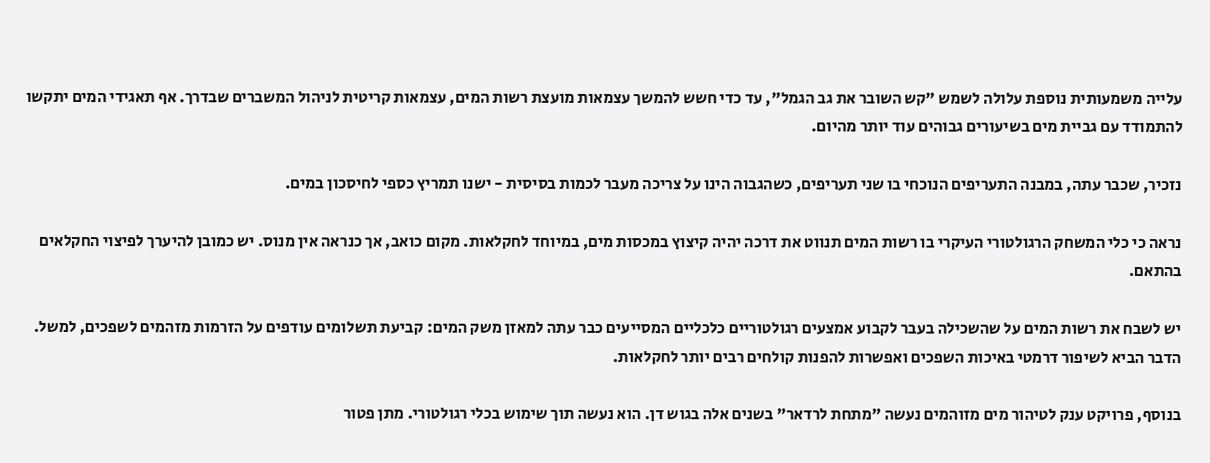עלייה משמעותית נוספת עלולה לשמש "קש השובר את גב הגמל", עד כדי חשש להמשך עצמאות מועצת רשות המים, עצמאות קריטית לניהול המשברים שבדרך. אף תאגידי המים יתקשו להתמודד עם גביית מים בשיעורים גבוהים עוד יותר מהיום.

נזכיר, שכבר עתה, במבנה התעריפים הנוכחי בו שני תעריפים, כשהגבוה הינו על צריכה מעבר לכמות בסיסית - ישנו תמריץ כספי לחיסכון במים.

נראה כי כלי המשחק הרגולטורי העיקרי בו רשות המים תנווט את דרכה יהיה קיצוץ במכסות מים, במיוחד לחקלאות. מקום כואב, אך כנראה אין מנוס. יש כמובן להיערך לפיצוי החקלאים בהתאם.

יש לשבח את רשות המים על שהשכילה בעבר לקבוע אמצעים רגולטוריים כלכליים המסייעים כבר עתה למאזן משק המים: קביעת תשלומים עודפים על הזרמות מזהמים לשפכים, למשל. הדבר הביא לשיפור דרמטי באיכות השפכים ואפשרות להפנות קולחים רבים יותר לחקלאות.

בנוסף, פרויקט ענק לטיהור מים מזוהמים נעשה "מתחת לרדאר" בשנים אלה בגוש דן. הוא נעשה תוך שימוש בכלי רגולטורי. מתן פטור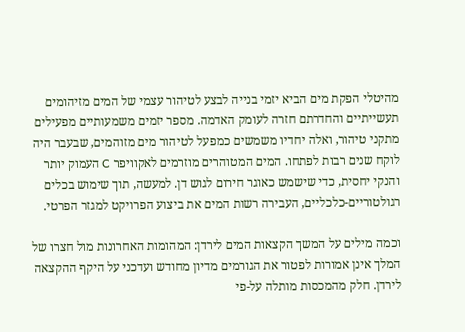מהיטלי הפקת מים הביא יזמי בנייה לבצע לטיהור עצמי של המים מזיהומים תעשייתיים והחדרתם חזרה לעומק האדמה. מספר יזמים משמעותיים מפעילים מתקני טיהור, ואלה יחדיו משמשים כמפעל לטיהור מים מזוהמים, שבעבר היה לוקח שנים רבות לפתחו. המים המטוהרים מוזרמים לאקוויפר C העמוק יותר והנקי יחסית, כדי שישמש כאוגר חירום לגוש דן. למעשה, תוך שימוש בכלים רגולטוריים-כלכליים, העבירה רשות המים את ביצוע הפרויקט למגזר הפרטי.

וכמה מילים על המשך הקצאות המים לירדן: המהומות האחרונות מול חצרו של המלך אינן אמורות לפטור את הגורמים מדיון מחודש ועדכני על היקף ההקצאה לירדן. חלק מהמכסות מותלה על-פי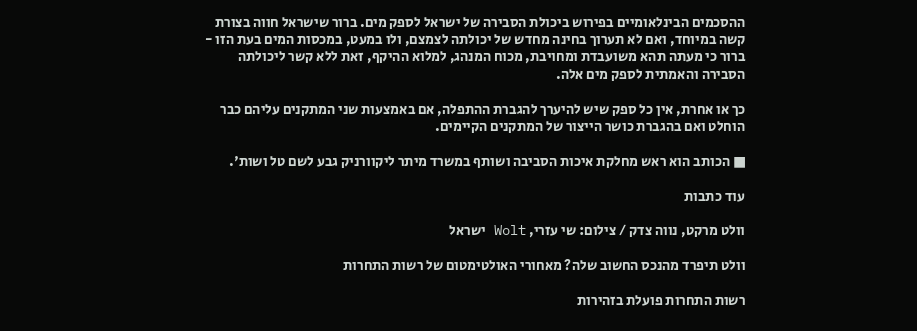ההסכמים הבינלאומיים בפירוש ביכולת הסבירה של ישראל לספק מים. ברור שישראל חווה בצורת קשה במיוחד, ואם לא תערוך בחינה מחדש של יכולתה לצמצם, ולו במעט, במכסות המים בעת הזו - ברור כי מעתה תהא משועבדת ומחויבת, מכוח המנהג, למלוא ההיקף, זאת ללא קשר ליכולתה הסבירה והאמתית לספק מים אלה.

כך או אחרת, אין כל ספק שיש להיערך להגברת ההתפלה, אם באמצעות שני המתקנים עליהם כבר הוחלט ואם בהגברת כושר הייצור של המתקנים הקיימים.

■ הכותב הוא ראש מחלקת איכות הסביבה ושותף במשרד מיתר ליקוורניק גבע לשם טל ושות'.

עוד כתבות

וולט מרקט, נווה צדק / צילום: שי עזרי, Wolt ישראל

וולט תיפרד מהנכס החשוב שלה? מאחורי האולטימטום של רשות התחרות

רשות התחרות פועלת בזהירות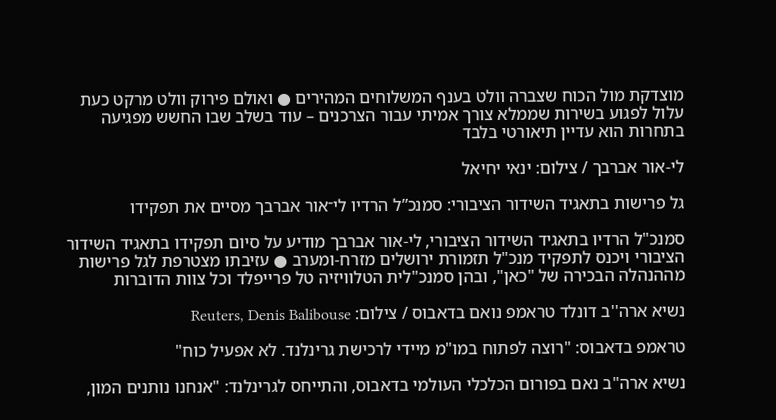מוצדקת מול הכוח שצברה וולט בענף המשלוחים המהירים ● ואולם פירוק וולט מרקט כעת עלול לפגוע בשירות שממלא צורך אמיתי עבור הצרכנים – עוד בשלב שבו החשש מפגיעה בתחרות הוא עדיין תיאורטי בלבד

לי-אור אברבך / צילום: ינאי יחיאל

גל פרישות בתאגיד השידור הציבורי: סמנכ”ל הרדיו לי־אור אברבך מסיים את תפקידו

סמנכ"ל הרדיו בתאגיד השידור הציבורי, לי-אור אברבך מודיע על סיום תפקידו בתאגיד השידור הציבורי ויכנס לתפקיד מנכ"ל תזמורת ירושלים מזרח-ומערב ● עזיבתו מצטרפת לגל פרישות מההנהלה הבכירה של "כאן", ובהן סמנכ"לית הטלוויזיה טל פרייפלד וכל צוות הדוברות

נשיא ארה''ב דונלד טראמפ נואם בדאבוס / צילום: Reuters, Denis Balibouse

טראמפ בדאבוס: "רוצה לפתוח במו"מ מיידי לרכישת גרינלנד. לא אפעיל כוח"

נשיא ארה"ב נאם בפורום הכלכלי העולמי בדאבוס, והתייחס לגרינלנד: "אנחנו נותנים המון,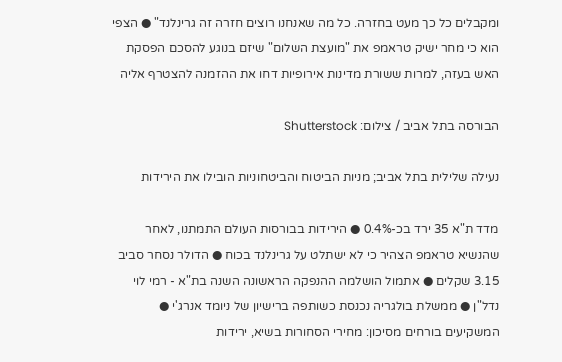ומקבלים כל כך מעט בחזרה. כל מה שאנחנו רוצים חזרה זה גרינלנד" ● הצפי הוא כי מחר ישיק טראמפ את "מועצת השלום" שיזם בנוגע להסכם הפסקת האש בעזה, למרות ששורת מדינות אירופיות דחו את ההזמנה להצטרף אליה

הבורסה בתל אביב / צילום: Shutterstock

נעילה שלילית בתל אביב; מניות הביטוח והביטחוניות הובילו את הירידות

מדד ת"א 35 ירד בכ-0.4% ● הירידות בבורסות העולם התמתנו, לאחר שהנשיא טראמפ הצהיר כי לא ישתלט על גרינלנד בכוח ● הדולר נסחר סביב 3.15 שקלים ● אתמול הושלמה ההנפקה הראשונה השנה בת"א - רמי לוי נדל"ן ● ממשלת בולגריה נכנסת כשותפה ברישיון של ניומד אנרג'י ● המשקיעים בורחים מסיכון: מחירי הסחורות בשיא, ירידות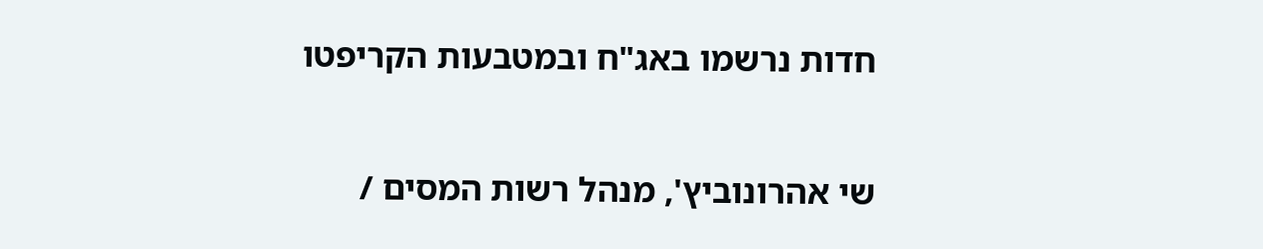חדות נרשמו באג"ח ובמטבעות הקריפטו

שי אהרונוביץ', מנהל רשות המסים /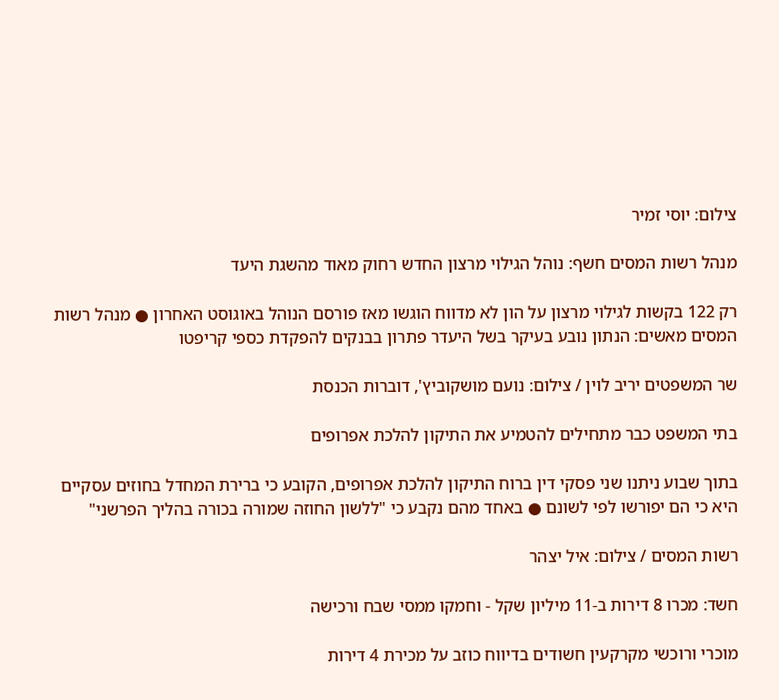צילום: יוסי זמיר

מנהל רשות המסים חשף: נוהל הגילוי מרצון החדש רחוק מאוד מהשגת היעד

רק 122 בקשות לגילוי מרצון על הון לא מדווח הוגשו מאז פורסם הנוהל באוגוסט האחרון ● מנהל רשות המסים מאשים: הנתון נובע בעיקר בשל היעדר פתרון בבנקים להפקדת כספי קריפטו

שר המשפטים יריב לוין / צילום: נועם מושקוביץ', דוברות הכנסת

בתי המשפט כבר מתחילים להטמיע את התיקון להלכת אפרופים

בתוך שבוע ניתנו שני פסקי דין ברוח התיקון להלכת אפרופים, הקובע כי ברירת המחדל בחוזים עסקיים היא כי הם יפורשו לפי לשונם ● באחד מהם נקבע כי "ללשון החוזה שמורה בכורה בהליך הפרשני"

רשות המסים / צילום: איל יצהר

חשד: מכרו 8 דירות ב-11 מיליון שקל - וחמקו ממסי שבח ורכישה

מוכרי ורוכשי מקרקעין חשודים בדיווח כוזב על מכירת 4 דירות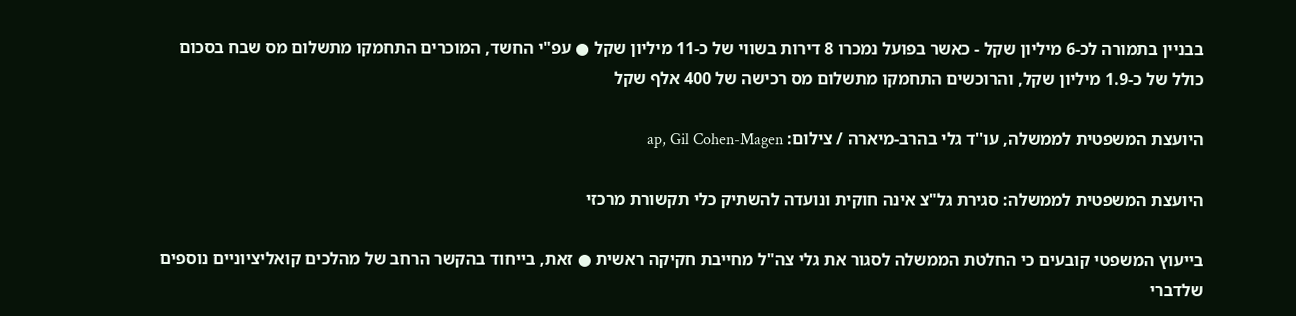בבניין בתמורה לכ-6 מיליון שקל - כאשר בפועל נמכרו 8 דירות בשווי של כ-11 מיליון שקל ● עפ"י החשד, המוכרים התחמקו מתשלום מס שבח בסכום כולל של כ-1.9 מיליון שקל, והרוכשים התחמקו מתשלום מס רכישה של 400 אלף שקל

היועצת המשפטית לממשלה, עו''ד גלי בהרב-מיארה / צילום: ap, Gil Cohen-Magen

היועצת המשפטית לממשלה: סגירת גל"צ אינה חוקית ונועדה להשתיק כלי תקשורת מרכזי

בייעוץ המשפטי קובעים כי החלטת הממשלה לסגור את גלי צה"ל מחייבת חקיקה ראשית ● זאת, בייחוד בהקשר הרחב של מהלכים קואליציוניים נוספים שלדברי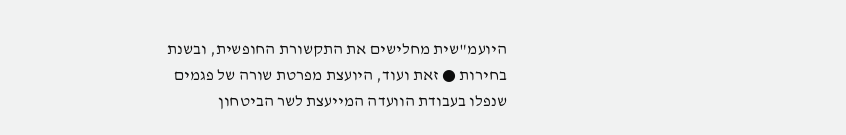היועמ"שית מחלישים את התקשורת החופשית, ובשנת בחירות ● זאת ועוד, היועצת מפרטת שורה של פגמים שנפלו בעבודת הוועדה המייעצת לשר הביטחון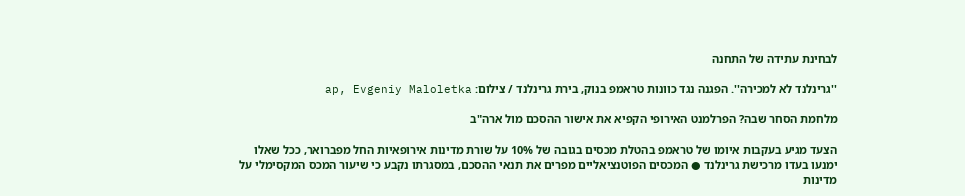לבחינת עתידה של התחנה

''גרינלנד לא למכירה''. הפגנה נגד כוונות טראמפ בנוק, בירת גרינלנד / צילום: ap, Evgeniy Maloletka

מלחמת הסחר שבה? הפרלמנט האירופי הקפיא את אישור ההסכם מול ארה"ב

הצעד מגיע בעקבות איומו של טראמפ בהטלת מכסים בגובה של 10% על שורת מדינות אירופאיות החל מפברואר, ככל שאלו ימנעו בעדו מרכישת גרינלנד ● המכסים הפוטנציאליים מפרים את תנאי ההסכם, במסגרתו נקבע כי שיעור המכס המקסימלי על מדינות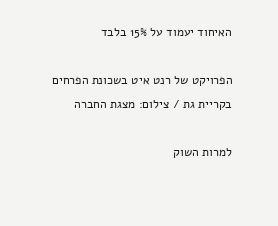האיחוד יעמוד על 15% בלבד

הפרויקט של רנט איט בשכונת הפרחים בקריית גת / צילום: מצגת החברה

למרות השוק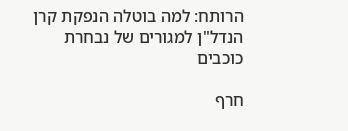הרותח: למה בוטלה הנפקת קרן הנדל"ן למגורים של נבחרת כוכבים

חרף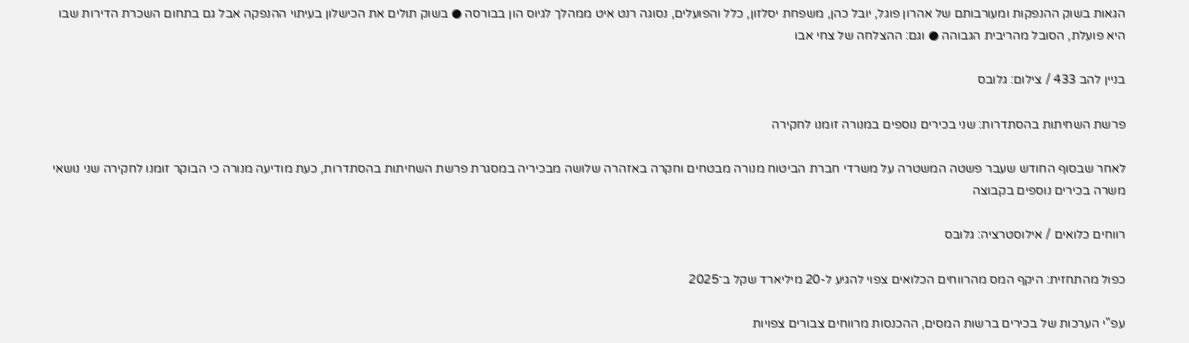הגאות בשוק ההנפקות ומעורבותם של אהרון פוגל, יובל כהן, משפחת יסלזון, כלל והפועלים, נסוגה רנט איט ממהלך לגיוס הון בבורסה ● בשוק תולים את הכישלון בעיתוי ההנפקה אבל גם בתחום השכרת הדירות שבו היא פועלת, הסובל מהריבית הגבוהה ● וגם: ההצלחה של צחי אבו

בניין להב 433 / צילום: גלובס

פרשת השחיתות בהסתדרות: שני בכירים נוספים במנורה זומנו לחקירה

לאחר שבסוף החודש שעבר פשטה המשטרה על משרדי חברת הביטוח מנורה מבטחים וחקרה באזהרה שלושה מבכיריה במסגרת פרשת השחיתות בהסתדרות, כעת מודיעה מנורה כי הבוקר זומנו לחקירה שני נושאי משרה בכירים נוספים בקבוצה

רווחים כלואים / אילוסטרציה: גלובס

כפול מהתחזית: היקף המס מהרווחים הכלואים צפוי להגיע ל-20 מיליארד שקל ב־2025

עפ"י הערכות של בכירים ברשות המסים, ההכנסות מרווחים צבורים צפויות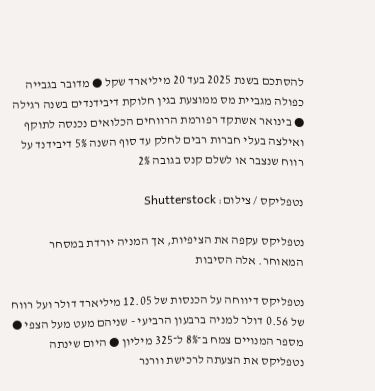להסתכם בשנת 2025 בעד 20 מיליארד שקל ● מדובר בגבייה כפולה מגביית מס ממוצעת בגין חלוקת דיבידנדים בשנה רגילה ● בינואר אשתקד רפורמת הרווחים הכלואים נכנסה לתוקף ואילצה בעלי חברות רבים לחלק עד סוף השנה 5% דיבידנד על רווח שנצבר או לשלם קנס בגובה 2%

נטפליקס / צילום: Shutterstock

נטפליקס עקפה את הציפיות, אך המניה יורדת במסחר המאוחר. אלה הסיבות

נטפליקס דיווחה על הכנסות של 12.05 מיליארד דולר ועל רווח של 0.56 דולר למניה ברבעון הרביעי - שניהם מעט מעל הצפי ● מספר המנויים צמח ב־8% ל־325 מיליון ● היום שינתה נטפליקס את הצעתה לרכישת וורנר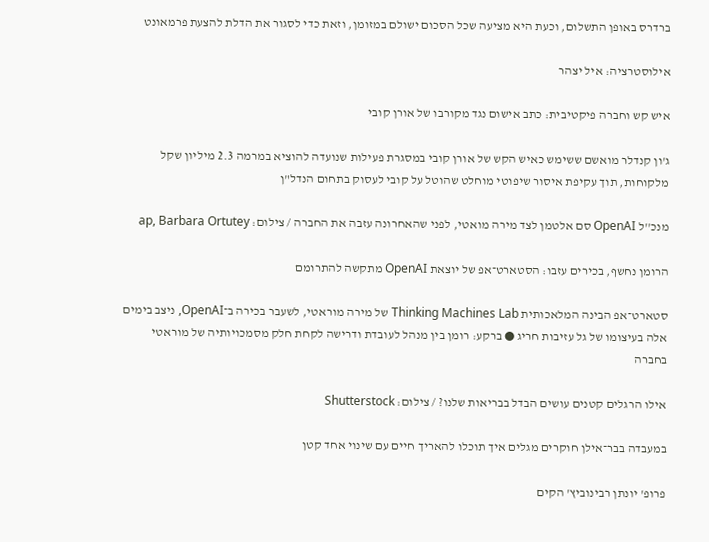ברדרס באופן התשלום, וכעת היא מציעה שכל הסכום ישולם במזומן, וזאת כדי לסגור את הדלת להצעת פרמאונט

אילוסטרציה: איל יצהר

איש קש וחברה פיקטיבית: כתב אישום נגד מקורבו של אורן קובי

ג'ון קנדלר מואשם ששימש כאיש הקש של אורן קובי במסגרת פעילות שנועדה להוציא במרמה 2.3 מיליון שקל מלקוחות, תוך עקיפת איסור שיפוטי מוחלט שהוטל על קובי לעסוק בתחום הנדל"ן

מנכ''ל OpenAI סם אלטמן לצד מירה מואטי, לפני שהאחרונה עזבה את החברה / צילום: ap, Barbara Ortutey

הרומן נחשף, בכירים עזבו: הסטארט־אפ של יוצאת OpenAI מתקשה להתרומם

סטארט־אפ הבינה המלאכותית Thinking Machines Lab של מירה מוראטי, לשעבר בכירה ב־OpenAI, ניצב בימים אלה בעיצומו של גל עזיבות חריג ● ברקע: רומן בין מנהל לעובדת ודרישה לקחת חלק מסמכויותיה של מוראטי בחברה

אילו הרגלים קטנים עושים הבדל בבריאות שלנו? / צילום: Shutterstock

במעבדה בבר־אילן חוקרים מגלים איך תוכלו להאריך חיים עם שינוי אחד קטן

פרופ' יונתן רבינוביץ' הקים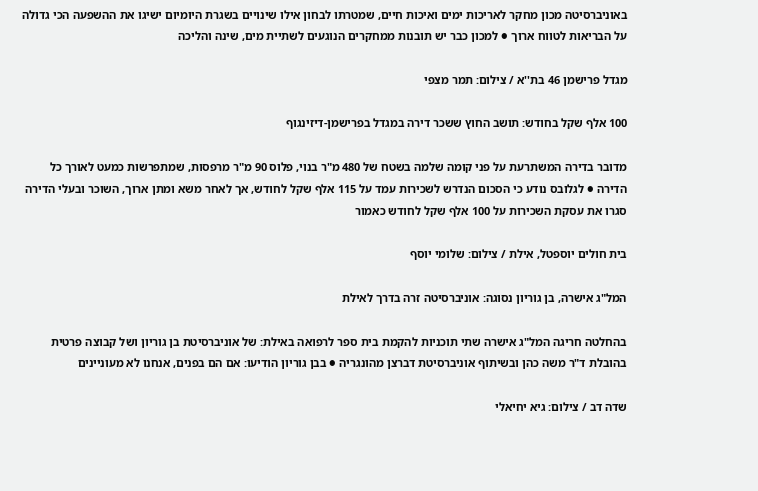באוניברסיטה מכון מחקר לאריכות ימים ואיכות חיים, שמטרתו לבחון אילו שינויים בשגרת היומיום ישיגו את ההשפעה הכי גדולה על הבריאות לטווח ארוך ● למכון כבר יש תובנות ממחקרים הנוגעים לשתיית מים, שינה והליכה

מגדל פרישמן 46 בת''א / צילום: תמר מצפי

100 אלף שקל בחודש: תושב החוץ ששכר דירה במגדל בפרישמן-דיזינגוף

מדובר בדירה המשתרעת על פני קומה שלמה בשטח של 480 מ"ר בנוי, פלוס 90 מ"ר מרפסות, שמתפרשות כמעט לאורך כל הדירה ● לגלובס נודע כי הסכום הנדרש לשכירות עמד על 115 אלף שקל לחודש, אך לאחר משא ומתן ארוך, השוכר ובעלי הדירה סגרו את עסקת השכירות על 100 אלף שקל לחודש כאמור

בית חולים יוספטל, אילת / צילום: שלומי יוסף

המל"ג אישרה, בן גוריון נסוגה: אוניברסיטה זרה בדרך לאילת

בהחלטה חריגה המל"ג אישרה שתי תוכניות להקמת בית ספר לרפואה באילת: של אוניברסיטת בן גוריון ושל קבוצה פרטית בהובלת ד"ר משה כהן ובשיתוף אוניברסיטת דברצן מהונגריה ● בבן גוריון הודיעו: אם הם בפנים, אנחנו לא מעוניינים

שדה דב / צילום: גיא יחיאלי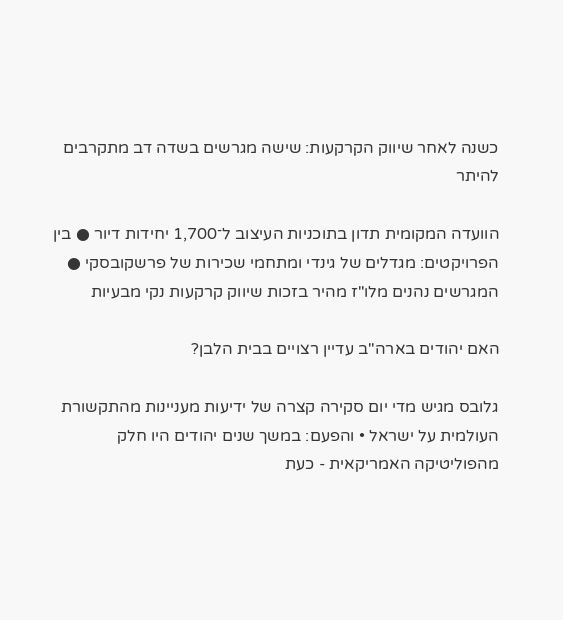כשנה לאחר שיווק הקרקעות: שישה מגרשים בשדה דב מתקרבים להיתר

הוועדה המקומית תדון בתוכניות העיצוב ל־1,700 יחידות דיור ● בין הפרויקטים: מגדלים של גינדי ומתחמי שכירות של פרשקובסקי ● המגרשים נהנים מלו"ז מהיר בזכות שיווק קרקעות נקי מבעיות

האם יהודים בארה"ב עדיין רצויים בבית הלבן?

גלובס מגיש מדי יום סקירה קצרה של ידיעות מעניינות מהתקשורת העולמית על ישראל • והפעם: במשך שנים יהודים היו חלק מהפוליטיקה האמריקאית - כעת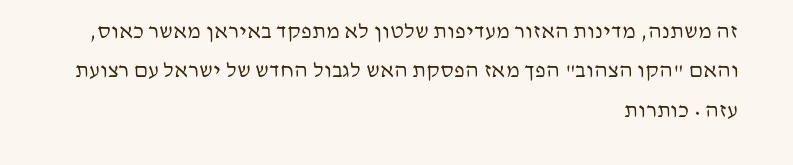זה משתנה, מדינות האזור מעדיפות שלטון לא מתפקד באיראן מאשר כאוס, והאם "הקו הצהוב" הפך מאז הפסקת האש לגבול החדש של ישראל עם רצועת עזה • כותרות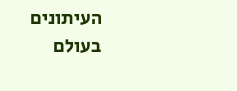העיתונים בעולם